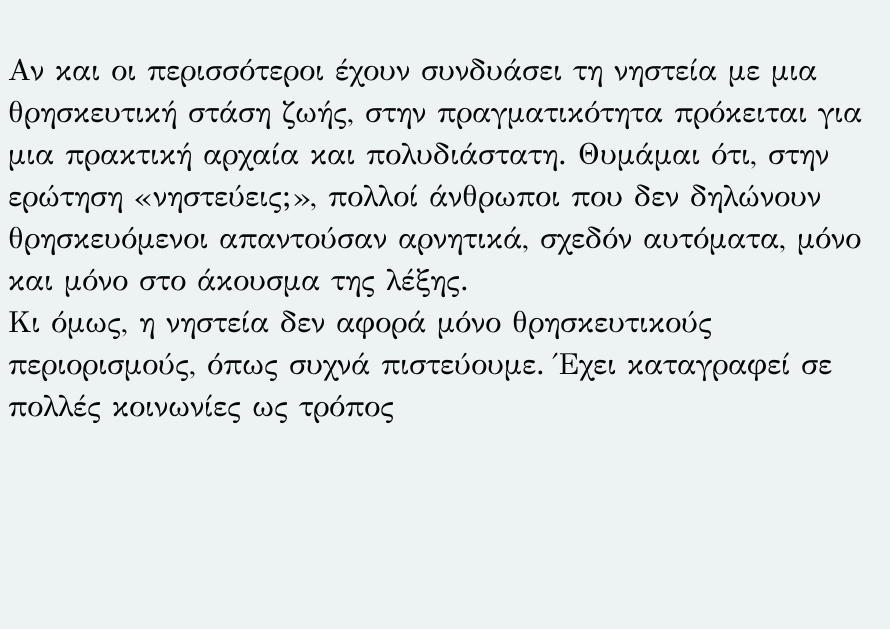Αν και οι περισσότεροι έχουν συνδυάσει τη νηστεία με μια θρησκευτική στάση ζωής, στην πραγματικότητα πρόκειται για μια πρακτική αρχαία και πολυδιάστατη. Θυμάμαι ότι, στην ερώτηση «νηστεύεις;», πολλοί άνθρωποι που δεν δηλώνουν θρησκευόμενοι απαντούσαν αρνητικά, σχεδόν αυτόματα, μόνο και μόνο στο άκουσμα της λέξης.
Κι όμως, η νηστεία δεν αφορά μόνο θρησκευτικούς περιορισμούς, όπως συχνά πιστεύουμε. Έχει καταγραφεί σε πολλές κοινωνίες ως τρόπος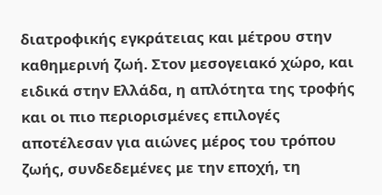διατροφικής εγκράτειας και μέτρου στην καθημερινή ζωή. Στον μεσογειακό χώρο, και ειδικά στην Ελλάδα, η απλότητα της τροφής και οι πιο περιορισμένες επιλογές αποτέλεσαν για αιώνες μέρος του τρόπου ζωής, συνδεδεμένες με την εποχή, τη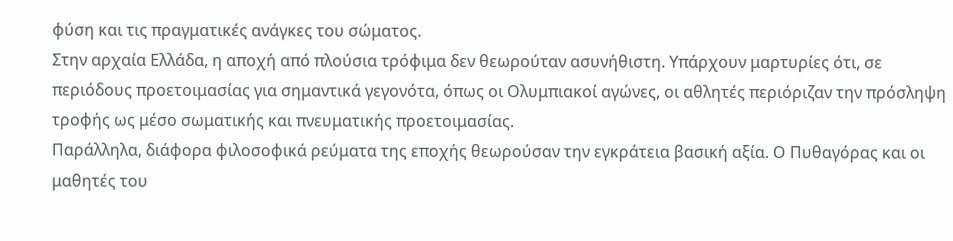φύση και τις πραγματικές ανάγκες του σώματος.
Στην αρχαία Ελλάδα, η αποχή από πλούσια τρόφιμα δεν θεωρούταν ασυνήθιστη. Υπάρχουν μαρτυρίες ότι, σε περιόδους προετοιμασίας για σημαντικά γεγονότα, όπως οι Ολυμπιακοί αγώνες, οι αθλητές περιόριζαν την πρόσληψη τροφής ως μέσο σωματικής και πνευματικής προετοιμασίας.
Παράλληλα, διάφορα φιλοσοφικά ρεύματα της εποχής θεωρούσαν την εγκράτεια βασική αξία. Ο Πυθαγόρας και οι μαθητές του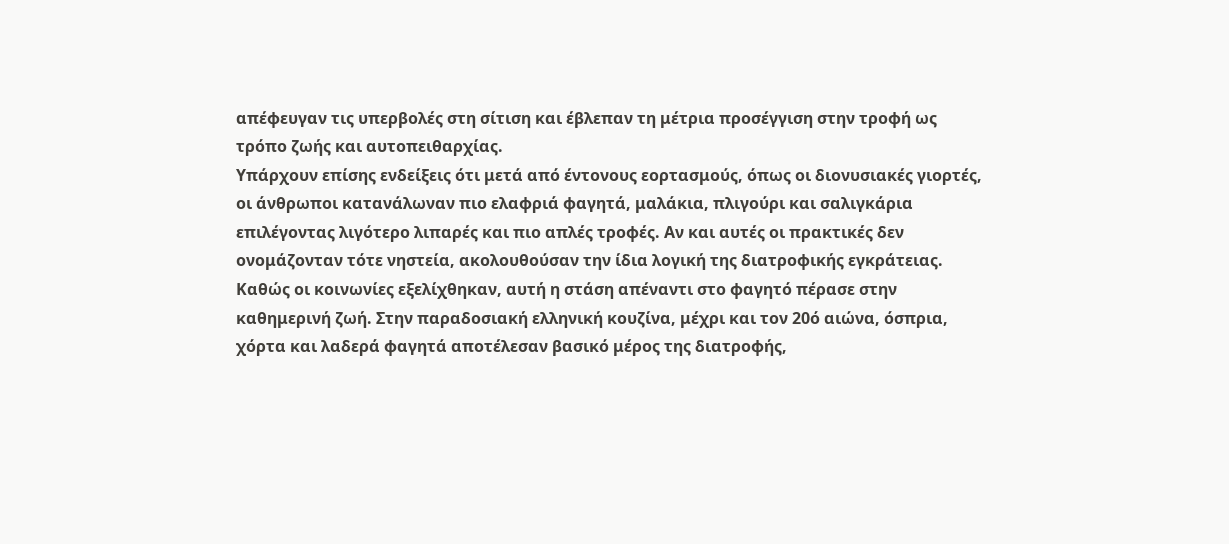απέφευγαν τις υπερβολές στη σίτιση και έβλεπαν τη μέτρια προσέγγιση στην τροφή ως τρόπο ζωής και αυτοπειθαρχίας.
Υπάρχουν επίσης ενδείξεις ότι μετά από έντονους εορτασμούς, όπως οι διονυσιακές γιορτές, οι άνθρωποι κατανάλωναν πιο ελαφριά φαγητά, μαλάκια, πλιγούρι και σαλιγκάρια επιλέγοντας λιγότερο λιπαρές και πιο απλές τροφές. Αν και αυτές οι πρακτικές δεν ονομάζονταν τότε νηστεία, ακολουθούσαν την ίδια λογική της διατροφικής εγκράτειας.
Καθώς οι κοινωνίες εξελίχθηκαν, αυτή η στάση απέναντι στο φαγητό πέρασε στην καθημερινή ζωή. Στην παραδοσιακή ελληνική κουζίνα, μέχρι και τον 20ό αιώνα, όσπρια, χόρτα και λαδερά φαγητά αποτέλεσαν βασικό μέρος της διατροφής,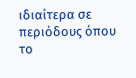ιδιαίτερα σε περιόδους όπου το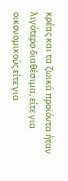κρέας και τα ζωικά προϊόντα ήταν λιγότερο διαθέσιμα, είτε για οικονομικούς είτε για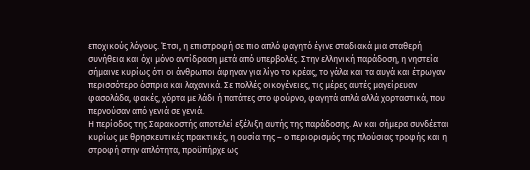εποχικούς λόγους. Έτσι, η επιστροφή σε πιο απλό φαγητό έγινε σταδιακά μια σταθερή συνήθεια και όχι μόνο αντίδραση μετά από υπερβολές. Στην ελληνική παράδοση, η νηστεία σήμαινε κυρίως ότι οι άνθρωποι άφηναν για λίγο το κρέας, το γάλα και τα αυγά και έτρωγαν περισσότερο όσπρια και λαχανικά. Σε πολλές οικογένειες, τις μέρες αυτές μαγείρευαν φασολάδα, φακές, χόρτα με λάδι ή πατάτες στο φούρνο, φαγητά απλά αλλά χορταστικά, που περνούσαν από γενιά σε γενιά.
Η περίοδος της Σαρακοστής αποτελεί εξέλιξη αυτής της παράδοσης. Αν και σήμερα συνδέεται κυρίως με θρησκευτικές πρακτικές, η ουσία της – ο περιορισμός της πλούσιας τροφής και η στροφή στην απλότητα, προϋπήρχε ως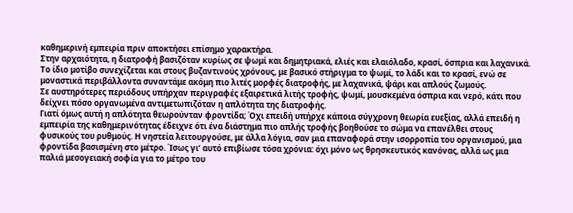καθημερινή εμπειρία πριν αποκτήσει επίσημο χαρακτήρα.
Στην αρχαιότητα, η διατροφή βασιζόταν κυρίως σε ψωμί και δημητριακά, ελιές και ελαιόλαδο, κρασί, όσπρια και λαχανικά. Το ίδιο μοτίβο συνεχίζεται και στους βυζαντινούς χρόνους, με βασικό στήριγμα το ψωμί, το λάδι και το κρασί, ενώ σε μοναστικά περιβάλλοντα συναντάμε ακόμη πιο λιτές μορφές διατροφής, με λαχανικά, ψάρι και απλούς ζωμούς.
Σε αυστηρότερες περιόδους υπήρχαν περιγραφές εξαιρετικά λιτής τροφής, ψωμί, μουσκεμένα όσπρια και νερό, κάτι που δείχνει πόσο οργανωμένα αντιμετωπιζόταν η απλότητα της διατροφής.
Γιατί όμως αυτή η απλότητα θεωρούνταν φροντίδα; Όχι επειδή υπήρχε κάποια σύγχρονη θεωρία ευεξίας, αλλά επειδή η εμπειρία της καθημερινότητας έδειχνε ότι ένα διάστημα πιο απλής τροφής βοηθούσε το σώμα να επανέλθει στους φυσικούς του ρυθμούς. Η νηστεία λειτουργούσε, με άλλα λόγια, σαν μια επαναφορά στην ισορροπία του οργανισμού, μια φροντίδα βασισμένη στο μέτρο. Ίσως γι’ αυτό επιβίωσε τόσα χρόνια: όχι μόνο ως θρησκευτικός κανόνας, αλλά ως μια παλιά μεσογειακή σοφία για το μέτρο του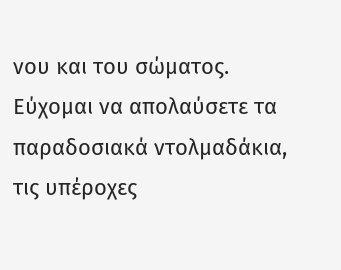νου και του σώματος.
Εύχομαι να απολαύσετε τα παραδοσιακά ντολμαδάκια, τις υπέροχες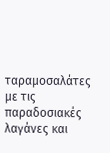ταραμοσαλάτες με τις παραδοσιακές λαγάνες και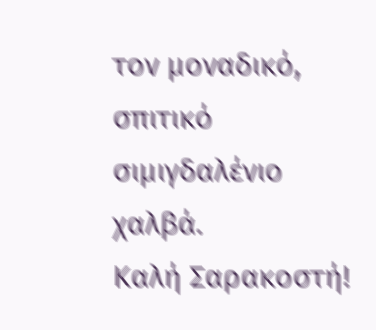τον μοναδικό, σπιτικό σιμιγδαλένιο χαλβά.
Καλή Σαρακοστή!